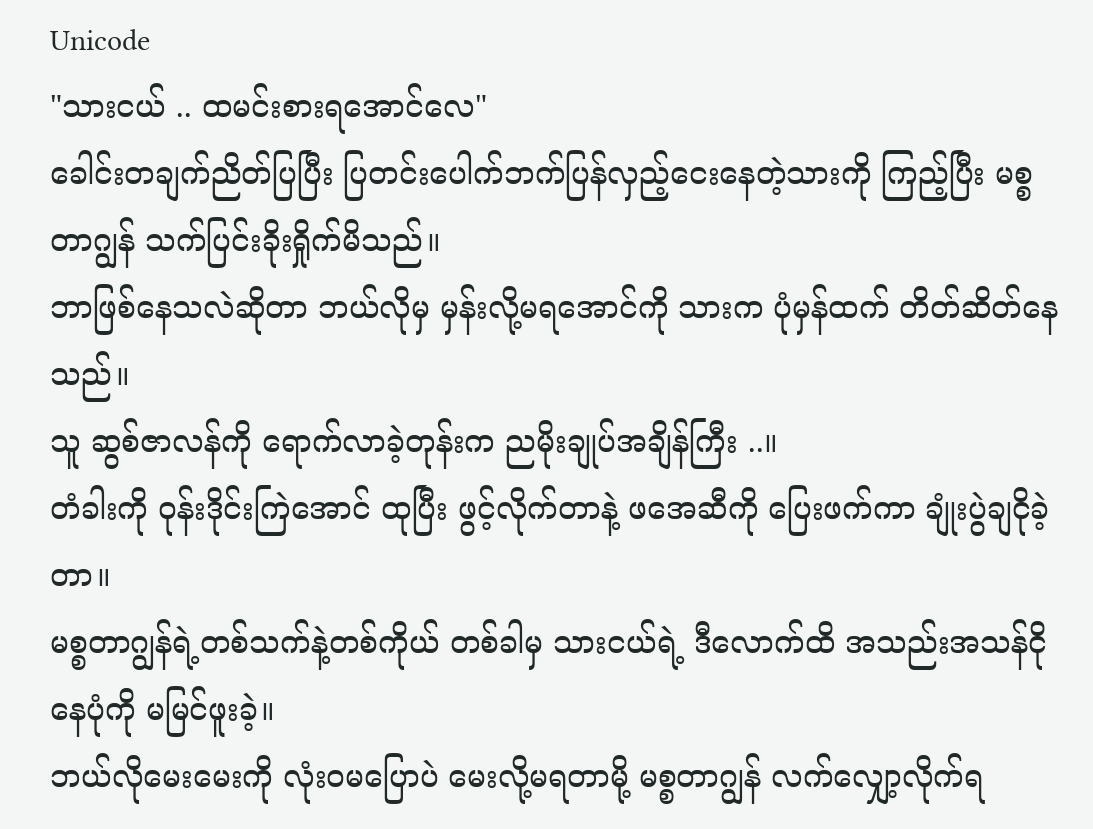Unicode
"သားငယ် .. ထမင်းစားရအောင်လေ"
ခေါင်းတချက်ညိတ်ပြပြီး ပြတင်းပေါက်ဘက်ပြန်လှည့်ငေးနေတဲ့သားကို ကြည့်ပြီး မစ္စတာဂျွန် သက်ပြင်းခိုးရှိုက်မိသည်။
ဘာဖြစ်နေသလဲဆိုတာ ဘယ်လိုမှ မှန်းလို့မရအောင်ကို သားက ပုံမှန်ထက် တိတ်ဆိတ်နေသည်။
သူ ဆွစ်ဇာလန်ကို ရောက်လာခဲ့တုန်းက ညမိုးချုပ်အချိန်ကြီး ..။
တံခါးကို ဝုန်းဒိုင်းကြဲအောင် ထုပြီး ဖွင့်လိုက်တာနဲ့ ဖအေဆီကို ပြေးဖက်ကာ ချုံးပွဲချငိုခဲ့တာ။
မစ္စတာဂျွန်ရဲ့တစ်သက်နဲ့တစ်ကိုယ် တစ်ခါမှ သားငယ်ရဲ့ ဒီလောက်ထိ အသည်းအသန်ငိုနေပုံကို မမြင်ဖူးခဲ့။
ဘယ်လိုမေးမေးကို လုံးဝမပြောပဲ မေးလို့မရတာမို့ မစ္စတာဂျွန် လက်လျှော့လိုက်ရ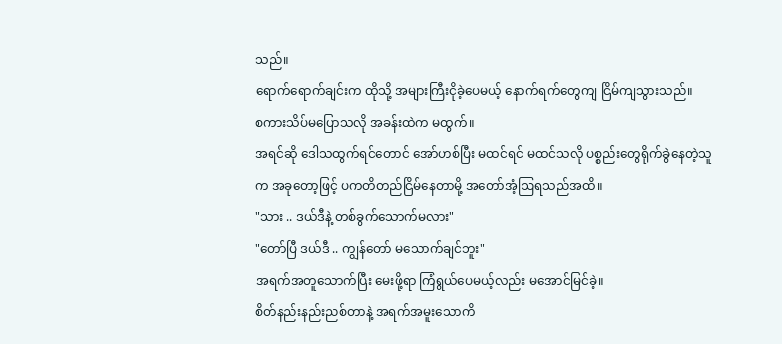သည်။
ရောက်ရောက်ချင်းက ထိုသို့ အများကြီးငိုခဲ့ပေမယ့် နောက်ရက်တွေကျ ငြိမ်ကျသွားသည်။
စကားသိပ်မပြောသလို အခန်းထဲက မထွက်။
အရင်ဆို ဒေါသထွက်ရင်တောင် အော်ဟစ်ပြီး မထင်ရင် မထင်သလို ပစ္စည်းတွေရိုက်ခွဲနေတဲ့သူက အခုတော့ဖြင့် ပကတိတည်ငြိမ်နေတာမို့ အတော်အံ့ဩရသည်အထိ။
"သား .. ဒယ်ဒီနဲ့ တစ်ခွက်သောက်မလား"
"တော်ပြီ ဒယ်ဒီ .. ကျွန်တော် မသောက်ချင်ဘူး"
အရက်အတူသောက်ပြီး မေးဖို့ရာ ကြံရွယ်ပေမယ့်လည်း မအောင်မြင်ခဲ့။
စိတ်နည်းနည်းညစ်တာနဲ့ အရက်အမူးသောကိ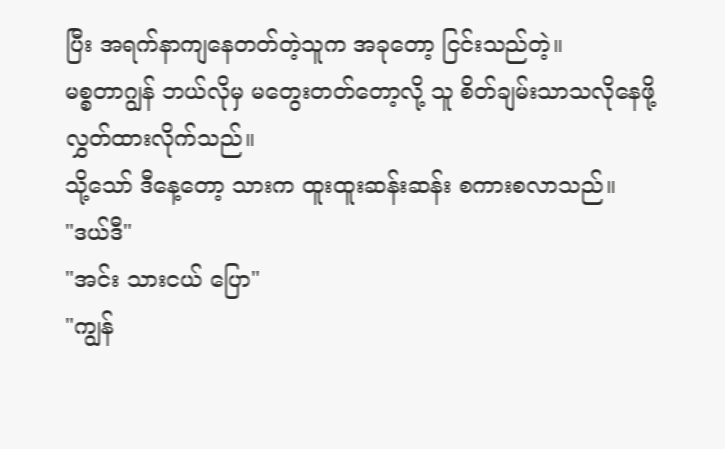ပြီး အရက်နာကျနေတတ်တဲ့သူက အခုတော့ ငြင်းသည်တဲ့။
မစ္စတာဂျွန် ဘယ်လိုမှ မတွေးတတ်တော့လို့ သူ စိတ်ချမ်းသာသလိုနေဖို့ လွှတ်ထားလိုက်သည်။
သို့သော် ဒီနေ့တော့ သားက ထူးထူးဆန်းဆန်း စကားစလာသည်။
"ဒယ်ဒီ"
"အင်း သားငယ် ပြော"
"ကျွန်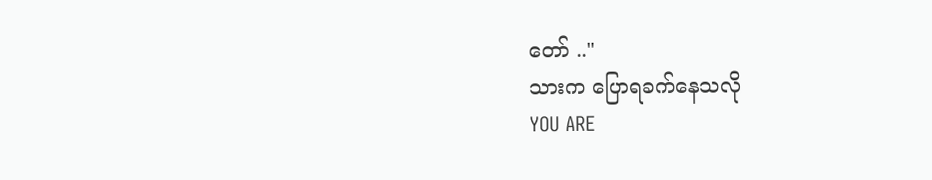တော် .."
သားက ပြောရခက်နေသလို
YOU ARE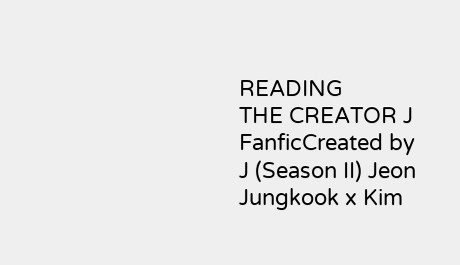READING
THE CREATOR J
FanficCreated by J (Season II) Jeon Jungkook x Kim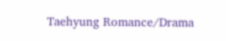Taehyung Romance/Drama